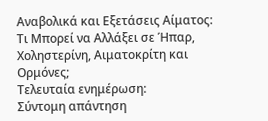Αναβολικά και Εξετάσεις Αίματος: Τι Μπορεί να Αλλάξει σε Ήπαρ, Χοληστερίνη, Αιματοκρίτη και Ορμόνες;
Τελευταία ενημέρωση:
Σύντομη απάντηση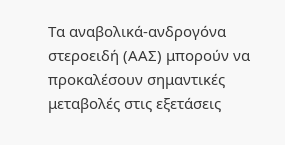Τα αναβολικά-ανδρογόνα στεροειδή (ΑΑΣ) μπορούν να προκαλέσουν σημαντικές μεταβολές στις εξετάσεις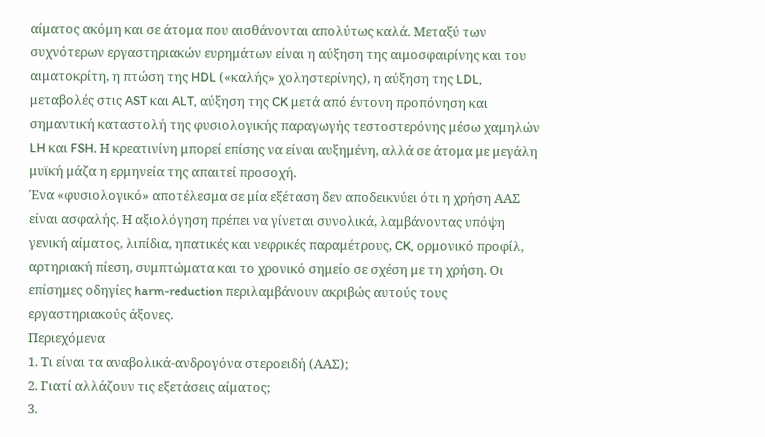αίματος ακόμη και σε άτομα που αισθάνονται απολύτως καλά. Μεταξύ των συχνότερων εργαστηριακών ευρημάτων είναι η αύξηση της αιμοσφαιρίνης και του αιματοκρίτη, η πτώση της HDL («καλής» χοληστερίνης), η αύξηση της LDL, μεταβολές στις AST και ALT, αύξηση της CK μετά από έντονη προπόνηση και σημαντική καταστολή της φυσιολογικής παραγωγής τεστοστερόνης μέσω χαμηλών LH και FSH. Η κρεατινίνη μπορεί επίσης να είναι αυξημένη, αλλά σε άτομα με μεγάλη μυϊκή μάζα η ερμηνεία της απαιτεί προσοχή.
Ένα «φυσιολογικό» αποτέλεσμα σε μία εξέταση δεν αποδεικνύει ότι η χρήση ΑΑΣ είναι ασφαλής. Η αξιολόγηση πρέπει να γίνεται συνολικά, λαμβάνοντας υπόψη γενική αίματος, λιπίδια, ηπατικές και νεφρικές παραμέτρους, CK, ορμονικό προφίλ, αρτηριακή πίεση, συμπτώματα και το χρονικό σημείο σε σχέση με τη χρήση. Οι επίσημες οδηγίες harm-reduction περιλαμβάνουν ακριβώς αυτούς τους εργαστηριακούς άξονες.
Περιεχόμενα
1. Τι είναι τα αναβολικά-ανδρογόνα στεροειδή (ΑΑΣ);
2. Γιατί αλλάζουν τις εξετάσεις αίματος;
3.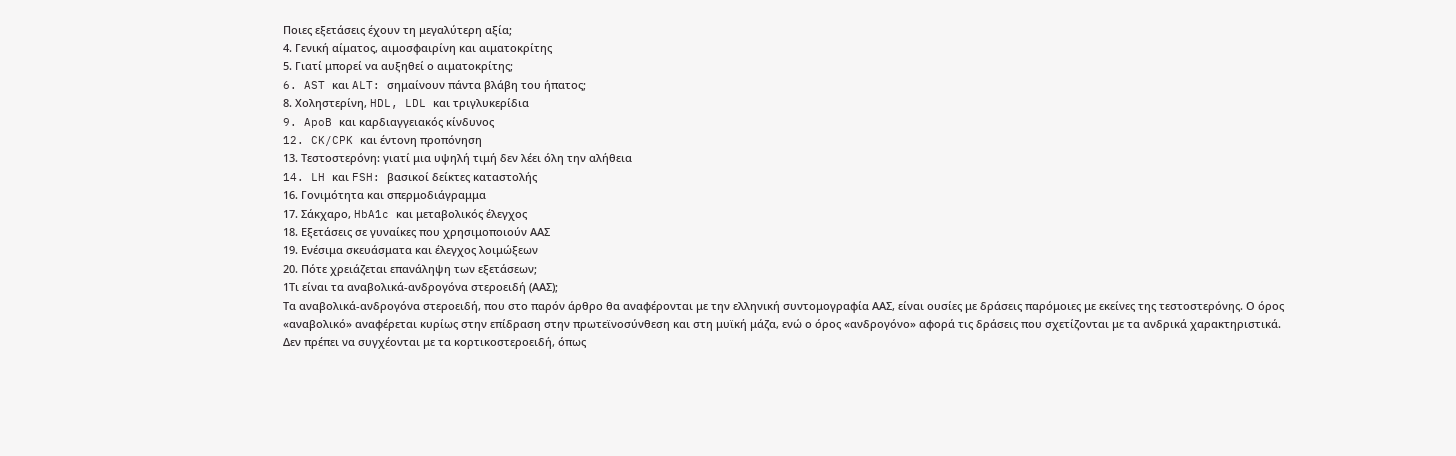Ποιες εξετάσεις έχουν τη μεγαλύτερη αξία;
4. Γενική αίματος, αιμοσφαιρίνη και αιματοκρίτης
5. Γιατί μπορεί να αυξηθεί ο αιματοκρίτης;
6. AST και ALT: σημαίνουν πάντα βλάβη του ήπατος;
8. Χοληστερίνη, HDL, LDL και τριγλυκερίδια
9. ApoB και καρδιαγγειακός κίνδυνος
12. CK/CPK και έντονη προπόνηση
13. Τεστοστερόνη: γιατί μια υψηλή τιμή δεν λέει όλη την αλήθεια
14. LH και FSH: βασικοί δείκτες καταστολής
16. Γονιμότητα και σπερμοδιάγραμμα
17. Σάκχαρο, HbA1c και μεταβολικός έλεγχος
18. Εξετάσεις σε γυναίκες που χρησιμοποιούν ΑΑΣ
19. Ενέσιμα σκευάσματα και έλεγχος λοιμώξεων
20. Πότε χρειάζεται επανάληψη των εξετάσεων;
1Τι είναι τα αναβολικά-ανδρογόνα στεροειδή (ΑΑΣ);
Τα αναβολικά-ανδρογόνα στεροειδή, που στο παρόν άρθρο θα αναφέρονται με την ελληνική συντομογραφία ΑΑΣ, είναι ουσίες με δράσεις παρόμοιες με εκείνες της τεστοστερόνης. Ο όρος «αναβολικό» αναφέρεται κυρίως στην επίδραση στην πρωτεϊνοσύνθεση και στη μυϊκή μάζα, ενώ ο όρος «ανδρογόνο» αφορά τις δράσεις που σχετίζονται με τα ανδρικά χαρακτηριστικά.
Δεν πρέπει να συγχέονται με τα κορτικοστεροειδή, όπως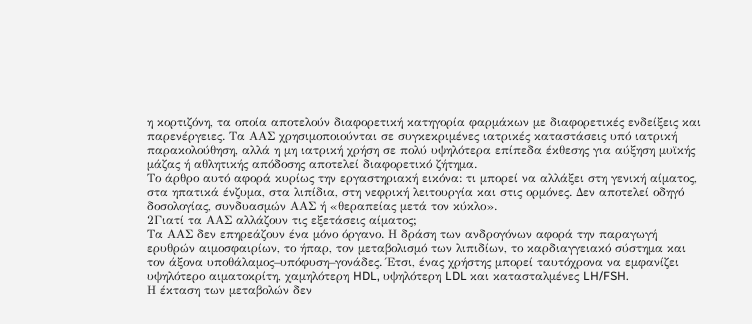η κορτιζόνη, τα οποία αποτελούν διαφορετική κατηγορία φαρμάκων με διαφορετικές ενδείξεις και παρενέργειες. Τα ΑΑΣ χρησιμοποιούνται σε συγκεκριμένες ιατρικές καταστάσεις υπό ιατρική παρακολούθηση, αλλά η μη ιατρική χρήση σε πολύ υψηλότερα επίπεδα έκθεσης για αύξηση μυϊκής μάζας ή αθλητικής απόδοσης αποτελεί διαφορετικό ζήτημα.
Το άρθρο αυτό αφορά κυρίως την εργαστηριακή εικόνα: τι μπορεί να αλλάξει στη γενική αίματος, στα ηπατικά ένζυμα, στα λιπίδια, στη νεφρική λειτουργία και στις ορμόνες. Δεν αποτελεί οδηγό δοσολογίας, συνδυασμών ΑΑΣ ή «θεραπείας μετά τον κύκλο».
2Γιατί τα ΑΑΣ αλλάζουν τις εξετάσεις αίματος;
Τα ΑΑΣ δεν επηρεάζουν ένα μόνο όργανο. Η δράση των ανδρογόνων αφορά την παραγωγή ερυθρών αιμοσφαιρίων, το ήπαρ, τον μεταβολισμό των λιπιδίων, το καρδιαγγειακό σύστημα και τον άξονα υποθάλαμος–υπόφυση–γονάδες. Έτσι, ένας χρήστης μπορεί ταυτόχρονα να εμφανίζει υψηλότερο αιματοκρίτη, χαμηλότερη HDL, υψηλότερη LDL και κατασταλμένες LH/FSH.
Η έκταση των μεταβολών δεν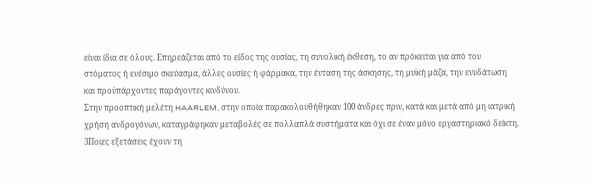είναι ίδια σε όλους. Επηρεάζεται από το είδος της ουσίας, τη συνολική έκθεση, το αν πρόκειται για από του στόματος ή ενέσιμο σκεύασμα, άλλες ουσίες ή φάρμακα, την ένταση της άσκησης, τη μυϊκή μάζα, την ενυδάτωση και προϋπάρχοντες παράγοντες κινδύνου.
Στην προοπτική μελέτη HAARLEM, στην οποία παρακολουθήθηκαν 100 άνδρες πριν, κατά και μετά από μη ιατρική χρήση ανδρογόνων, καταγράφηκαν μεταβολές σε πολλαπλά συστήματα και όχι σε έναν μόνο εργαστηριακό δείκτη.
3Ποιες εξετάσεις έχουν τη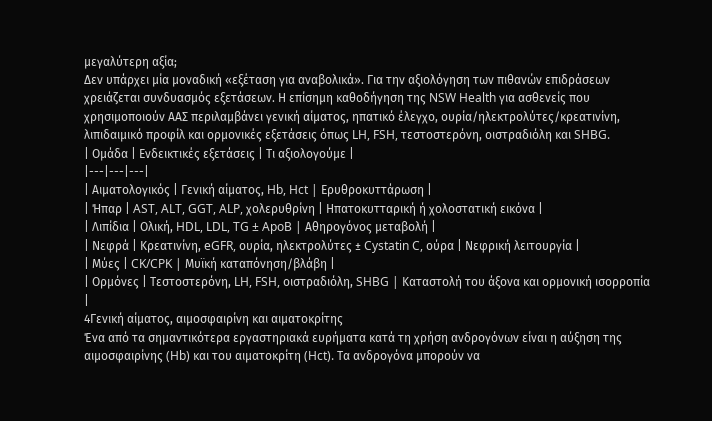μεγαλύτερη αξία;
Δεν υπάρχει μία μοναδική «εξέταση για αναβολικά». Για την αξιολόγηση των πιθανών επιδράσεων χρειάζεται συνδυασμός εξετάσεων. Η επίσημη καθοδήγηση της NSW Health για ασθενείς που χρησιμοποιούν ΑΑΣ περιλαμβάνει γενική αίματος, ηπατικό έλεγχο, ουρία/ηλεκτρολύτες/κρεατινίνη, λιπιδαιμικό προφίλ και ορμονικές εξετάσεις όπως LH, FSH, τεστοστερόνη, οιστραδιόλη και SHBG.
| Ομάδα | Ενδεικτικές εξετάσεις | Τι αξιολογούμε |
|---|---|---|
| Αιματολογικός | Γενική αίματος, Hb, Hct | Ερυθροκυττάρωση |
| Ήπαρ | AST, ALT, GGT, ALP, χολερυθρίνη | Ηπατοκυτταρική ή χολοστατική εικόνα |
| Λιπίδια | Ολική, HDL, LDL, TG ± ApoB | Αθηρογόνος μεταβολή |
| Νεφρά | Κρεατινίνη, eGFR, ουρία, ηλεκτρολύτες ± Cystatin C, ούρα | Νεφρική λειτουργία |
| Μύες | CK/CPK | Μυϊκή καταπόνηση/βλάβη |
| Ορμόνες | Τεστοστερόνη, LH, FSH, οιστραδιόλη, SHBG | Καταστολή του άξονα και ορμονική ισορροπία |
4Γενική αίματος, αιμοσφαιρίνη και αιματοκρίτης
Ένα από τα σημαντικότερα εργαστηριακά ευρήματα κατά τη χρήση ανδρογόνων είναι η αύξηση της αιμοσφαιρίνης (Hb) και του αιματοκρίτη (Hct). Τα ανδρογόνα μπορούν να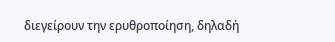διεγείρουν την ερυθροποίηση, δηλαδή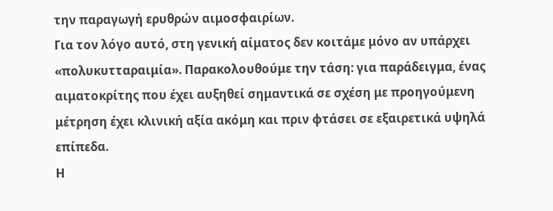την παραγωγή ερυθρών αιμοσφαιρίων.
Για τον λόγο αυτό, στη γενική αίματος δεν κοιτάμε μόνο αν υπάρχει «πολυκυτταραιμία». Παρακολουθούμε την τάση: για παράδειγμα, ένας αιματοκρίτης που έχει αυξηθεί σημαντικά σε σχέση με προηγούμενη μέτρηση έχει κλινική αξία ακόμη και πριν φτάσει σε εξαιρετικά υψηλά επίπεδα.
Η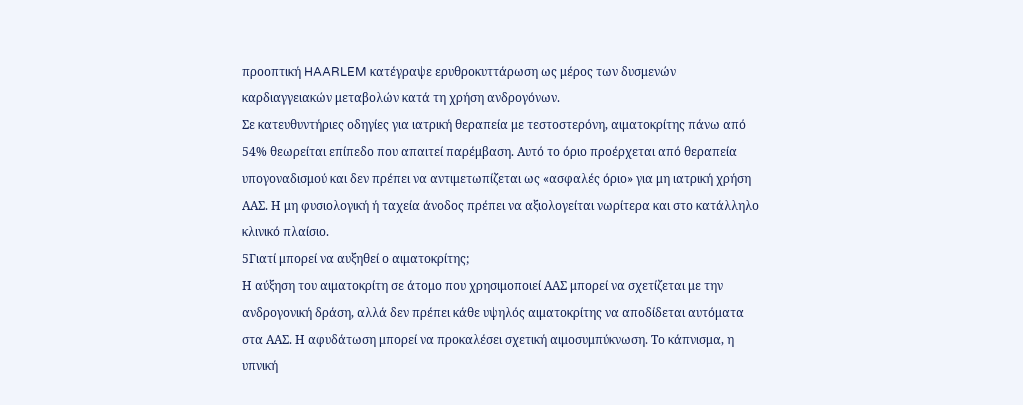προοπτική HAARLEM κατέγραψε ερυθροκυττάρωση ως μέρος των δυσμενών καρδιαγγειακών μεταβολών κατά τη χρήση ανδρογόνων.
Σε κατευθυντήριες οδηγίες για ιατρική θεραπεία με τεστοστερόνη, αιματοκρίτης πάνω από 54% θεωρείται επίπεδο που απαιτεί παρέμβαση. Αυτό το όριο προέρχεται από θεραπεία υπογοναδισμού και δεν πρέπει να αντιμετωπίζεται ως «ασφαλές όριο» για μη ιατρική χρήση ΑΑΣ. Η μη φυσιολογική ή ταχεία άνοδος πρέπει να αξιολογείται νωρίτερα και στο κατάλληλο κλινικό πλαίσιο.
5Γιατί μπορεί να αυξηθεί ο αιματοκρίτης;
Η αύξηση του αιματοκρίτη σε άτομο που χρησιμοποιεί ΑΑΣ μπορεί να σχετίζεται με την ανδρογονική δράση, αλλά δεν πρέπει κάθε υψηλός αιματοκρίτης να αποδίδεται αυτόματα στα ΑΑΣ. Η αφυδάτωση μπορεί να προκαλέσει σχετική αιμοσυμπύκνωση. Το κάπνισμα, η υπνική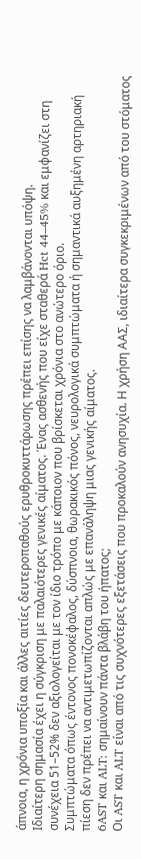άπνοια, η χρόνια υποξία και άλλες αιτίες δευτεροπαθούς ερυθροκυττάρωσης πρέπει επίσης να λαμβάνονται υπόψη.
Ιδιαίτερη σημασία έχει η σύγκριση με παλαιότερες γενικές αίματος. Ένας ασθενής που είχε σταθερά Hct 44–45% και εμφανίζει στη συνέχεια 51–52% δεν αξιολογείται με τον ίδιο τρόπο με κάποιον που βρίσκεται χρόνια στο ανώτερο όριο.
Συμπτώματα όπως έντονος πονοκέφαλος, δύσπνοια, θωρακικός πόνος, νευρολογικά συμπτώματα ή σημαντικά αυξημένη αρτηριακή πίεση δεν πρέπει να αντιμετωπίζονται απλώς με επανάληψη μιας γενικής αίματος.
6AST και ALT: σημαίνουν πάντα βλάβη του ήπατος;
Οι AST και ALT είναι από τις συχνότερες εξετάσεις που προκαλούν ανησυχία. Η χρήση ΑΑΣ, ιδιαίτερα συγκεκριμένων από του στόματος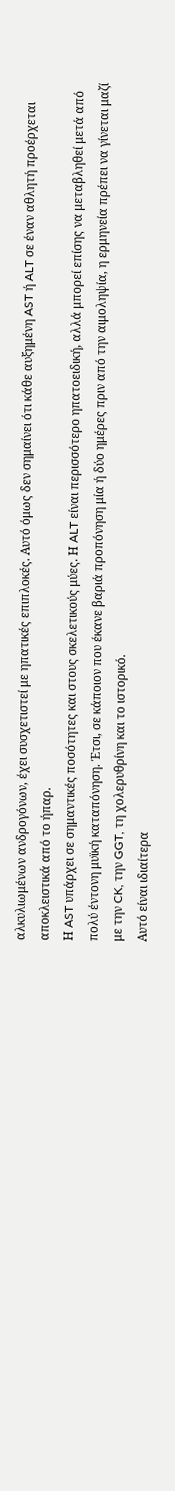αλκυλιωμένων ανδρογόνων, έχει συσχετιστεί με ηπατικές επιπλοκές. Αυτό όμως δεν σημαίνει ότι κάθε αυξημένη AST ή ALT σε έναν αθλητή προέρχεται αποκλειστικά από το ήπαρ.
Η AST υπάρχει σε σημαντικές ποσότητες και στους σκελετικούς μύες. Η ALT είναι περισσότερο ηπατοειδική, αλλά μπορεί επίσης να μεταβληθεί μετά από πολύ έντονη μυϊκή καταπόνηση. Έτσι, σε κάποιον που έκανε βαριά προπόνηση μία ή δύο ημέρες πριν από την αιμοληψία, η ερμηνεία πρέπει να γίνεται μαζί με την CK, την GGT, τη χολερυθρίνη και το ιστορικό.
Αυτό είναι ιδιαίτερα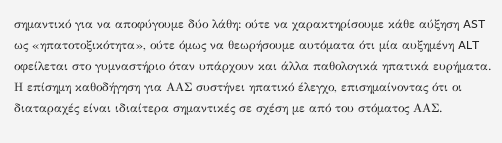σημαντικό για να αποφύγουμε δύο λάθη: ούτε να χαρακτηρίσουμε κάθε αύξηση AST ως «ηπατοτοξικότητα», ούτε όμως να θεωρήσουμε αυτόματα ότι μία αυξημένη ALT οφείλεται στο γυμναστήριο όταν υπάρχουν και άλλα παθολογικά ηπατικά ευρήματα.
Η επίσημη καθοδήγηση για ΑΑΣ συστήνει ηπατικό έλεγχο, επισημαίνοντας ότι οι διαταραχές είναι ιδιαίτερα σημαντικές σε σχέση με από του στόματος ΑΑΣ.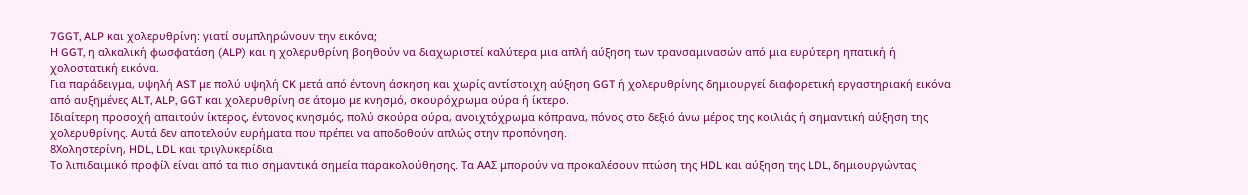7GGT, ALP και χολερυθρίνη: γιατί συμπληρώνουν την εικόνα;
Η GGT, η αλκαλική φωσφατάση (ALP) και η χολερυθρίνη βοηθούν να διαχωριστεί καλύτερα μια απλή αύξηση των τρανσαμινασών από μια ευρύτερη ηπατική ή χολοστατική εικόνα.
Για παράδειγμα, υψηλή AST με πολύ υψηλή CK μετά από έντονη άσκηση και χωρίς αντίστοιχη αύξηση GGT ή χολερυθρίνης δημιουργεί διαφορετική εργαστηριακή εικόνα από αυξημένες ALT, ALP, GGT και χολερυθρίνη σε άτομο με κνησμό, σκουρόχρωμα ούρα ή ίκτερο.
Ιδιαίτερη προσοχή απαιτούν ίκτερος, έντονος κνησμός, πολύ σκούρα ούρα, ανοιχτόχρωμα κόπρανα, πόνος στο δεξιό άνω μέρος της κοιλιάς ή σημαντική αύξηση της χολερυθρίνης. Αυτά δεν αποτελούν ευρήματα που πρέπει να αποδοθούν απλώς στην προπόνηση.
8Χοληστερίνη, HDL, LDL και τριγλυκερίδια
Το λιπιδαιμικό προφίλ είναι από τα πιο σημαντικά σημεία παρακολούθησης. Τα ΑΑΣ μπορούν να προκαλέσουν πτώση της HDL και αύξηση της LDL, δημιουργώντας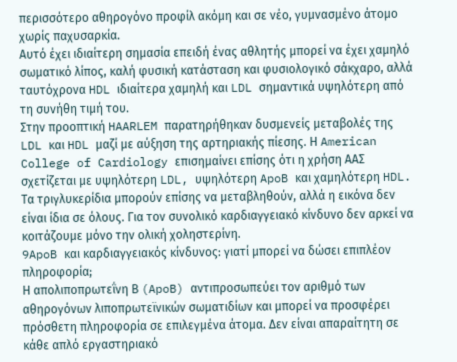περισσότερο αθηρογόνο προφίλ ακόμη και σε νέο, γυμνασμένο άτομο χωρίς παχυσαρκία.
Αυτό έχει ιδιαίτερη σημασία επειδή ένας αθλητής μπορεί να έχει χαμηλό σωματικό λίπος, καλή φυσική κατάσταση και φυσιολογικό σάκχαρο, αλλά ταυτόχρονα HDL ιδιαίτερα χαμηλή και LDL σημαντικά υψηλότερη από τη συνήθη τιμή του.
Στην προοπτική HAARLEM παρατηρήθηκαν δυσμενείς μεταβολές της LDL και HDL μαζί με αύξηση της αρτηριακής πίεσης. Η American College of Cardiology επισημαίνει επίσης ότι η χρήση ΑΑΣ σχετίζεται με υψηλότερη LDL, υψηλότερη ApoB και χαμηλότερη HDL.
Τα τριγλυκερίδια μπορούν επίσης να μεταβληθούν, αλλά η εικόνα δεν είναι ίδια σε όλους. Για τον συνολικό καρδιαγγειακό κίνδυνο δεν αρκεί να κοιτάζουμε μόνο την ολική χοληστερίνη.
9ApoB και καρδιαγγειακός κίνδυνος: γιατί μπορεί να δώσει επιπλέον πληροφορία;
Η απολιποπρωτεΐνη Β (ApoB) αντιπροσωπεύει τον αριθμό των αθηρογόνων λιποπρωτεϊνικών σωματιδίων και μπορεί να προσφέρει πρόσθετη πληροφορία σε επιλεγμένα άτομα. Δεν είναι απαραίτητη σε κάθε απλό εργαστηριακό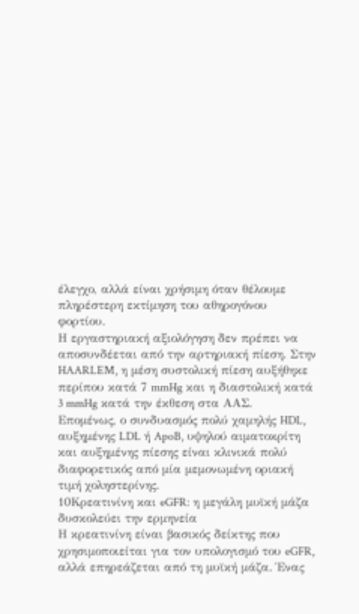έλεγχο, αλλά είναι χρήσιμη όταν θέλουμε πληρέστερη εκτίμηση του αθηρογόνου φορτίου.
Η εργαστηριακή αξιολόγηση δεν πρέπει να αποσυνδέεται από την αρτηριακή πίεση. Στην HAARLEM, η μέση συστολική πίεση αυξήθηκε περίπου κατά 7 mmHg και η διαστολική κατά 3 mmHg κατά την έκθεση στα ΑΑΣ.
Επομένως, ο συνδυασμός πολύ χαμηλής HDL, αυξημένης LDL ή ApoB, υψηλού αιματοκρίτη και αυξημένης πίεσης είναι κλινικά πολύ διαφορετικός από μία μεμονωμένη οριακή τιμή χοληστερίνης.
10Κρεατινίνη και eGFR: η μεγάλη μυϊκή μάζα δυσκολεύει την ερμηνεία
Η κρεατινίνη είναι βασικός δείκτης που χρησιμοποιείται για τον υπολογισμό του eGFR, αλλά επηρεάζεται από τη μυϊκή μάζα. Ένας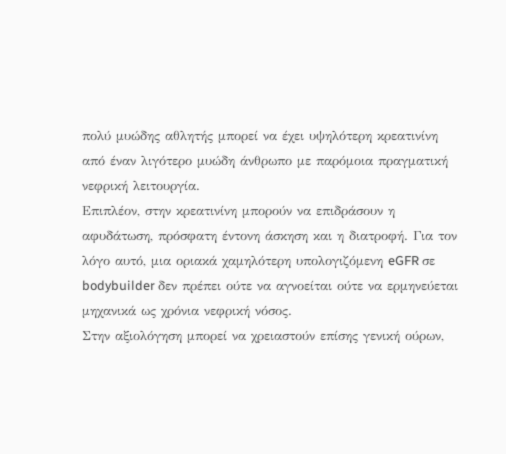πολύ μυώδης αθλητής μπορεί να έχει υψηλότερη κρεατινίνη από έναν λιγότερο μυώδη άνθρωπο με παρόμοια πραγματική νεφρική λειτουργία.
Επιπλέον, στην κρεατινίνη μπορούν να επιδράσουν η αφυδάτωση, πρόσφατη έντονη άσκηση και η διατροφή. Για τον λόγο αυτό, μια οριακά χαμηλότερη υπολογιζόμενη eGFR σε bodybuilder δεν πρέπει ούτε να αγνοείται ούτε να ερμηνεύεται μηχανικά ως χρόνια νεφρική νόσος.
Στην αξιολόγηση μπορεί να χρειαστούν επίσης γενική ούρων,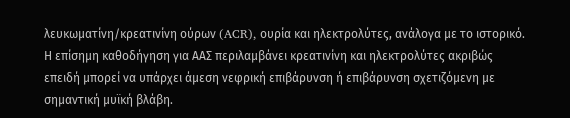λευκωματίνη/κρεατινίνη ούρων (ACR), ουρία και ηλεκτρολύτες, ανάλογα με το ιστορικό. Η επίσημη καθοδήγηση για ΑΑΣ περιλαμβάνει κρεατινίνη και ηλεκτρολύτες ακριβώς επειδή μπορεί να υπάρχει άμεση νεφρική επιβάρυνση ή επιβάρυνση σχετιζόμενη με σημαντική μυϊκή βλάβη.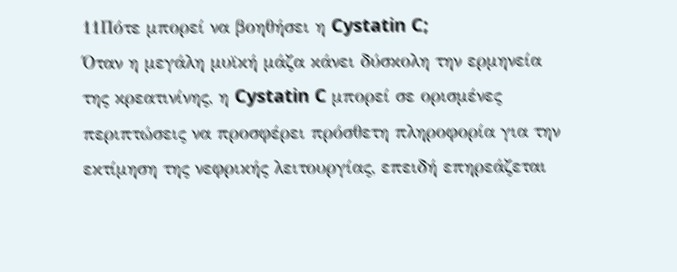11Πότε μπορεί να βοηθήσει η Cystatin C;
Όταν η μεγάλη μυϊκή μάζα κάνει δύσκολη την ερμηνεία της κρεατινίνης, η Cystatin C μπορεί σε ορισμένες περιπτώσεις να προσφέρει πρόσθετη πληροφορία για την εκτίμηση της νεφρικής λειτουργίας, επειδή επηρεάζεται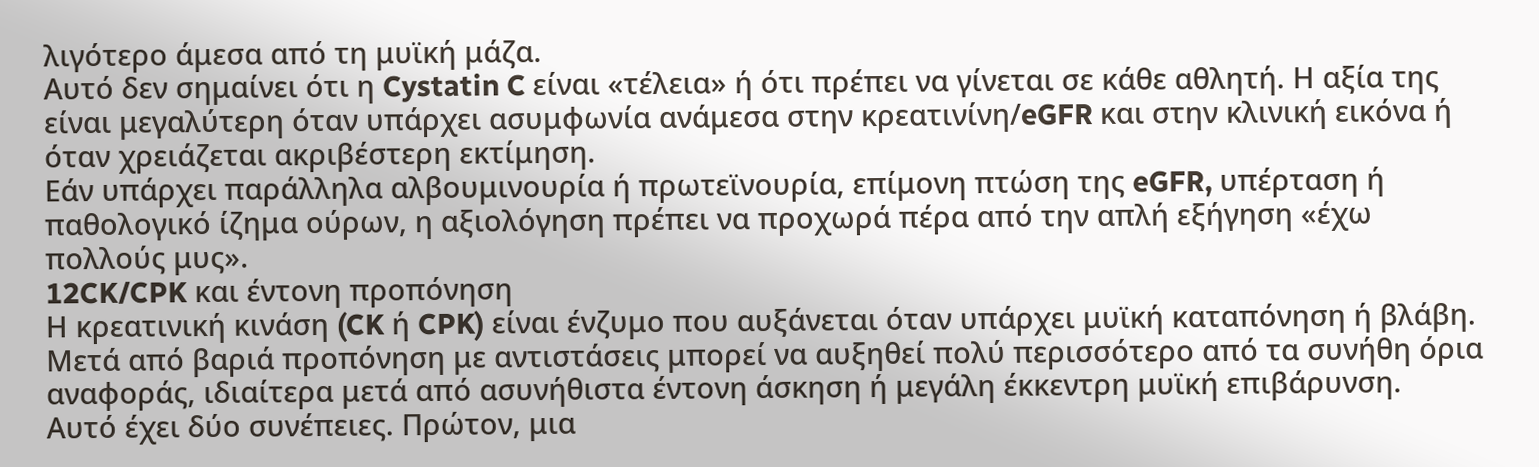λιγότερο άμεσα από τη μυϊκή μάζα.
Αυτό δεν σημαίνει ότι η Cystatin C είναι «τέλεια» ή ότι πρέπει να γίνεται σε κάθε αθλητή. Η αξία της είναι μεγαλύτερη όταν υπάρχει ασυμφωνία ανάμεσα στην κρεατινίνη/eGFR και στην κλινική εικόνα ή όταν χρειάζεται ακριβέστερη εκτίμηση.
Εάν υπάρχει παράλληλα αλβουμινουρία ή πρωτεϊνουρία, επίμονη πτώση της eGFR, υπέρταση ή παθολογικό ίζημα ούρων, η αξιολόγηση πρέπει να προχωρά πέρα από την απλή εξήγηση «έχω πολλούς μυς».
12CK/CPK και έντονη προπόνηση
Η κρεατινική κινάση (CK ή CPK) είναι ένζυμο που αυξάνεται όταν υπάρχει μυϊκή καταπόνηση ή βλάβη. Μετά από βαριά προπόνηση με αντιστάσεις μπορεί να αυξηθεί πολύ περισσότερο από τα συνήθη όρια αναφοράς, ιδιαίτερα μετά από ασυνήθιστα έντονη άσκηση ή μεγάλη έκκεντρη μυϊκή επιβάρυνση.
Αυτό έχει δύο συνέπειες. Πρώτον, μια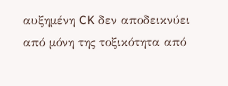αυξημένη CK δεν αποδεικνύει από μόνη της τοξικότητα από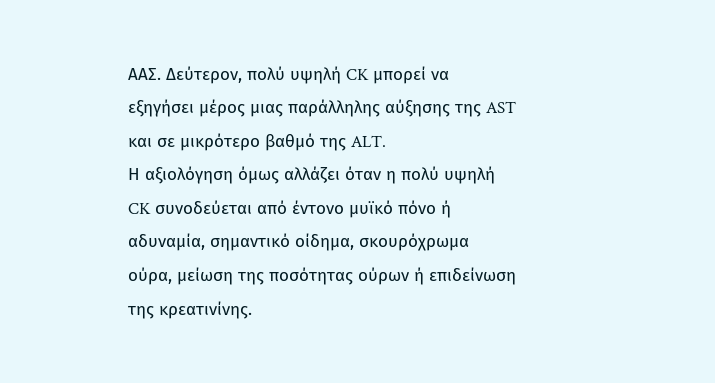ΑΑΣ. Δεύτερον, πολύ υψηλή CK μπορεί να εξηγήσει μέρος μιας παράλληλης αύξησης της AST και σε μικρότερο βαθμό της ALT.
Η αξιολόγηση όμως αλλάζει όταν η πολύ υψηλή CK συνοδεύεται από έντονο μυϊκό πόνο ή αδυναμία, σημαντικό οίδημα, σκουρόχρωμα ούρα, μείωση της ποσότητας ούρων ή επιδείνωση της κρεατινίνης.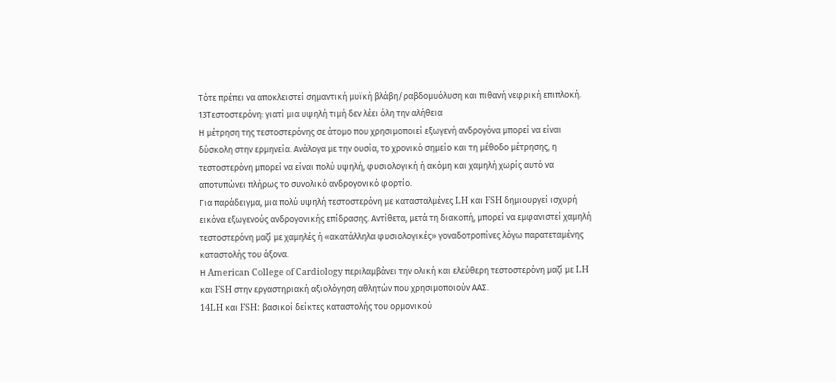Τότε πρέπει να αποκλειστεί σημαντική μυϊκή βλάβη/ραβδομυόλυση και πιθανή νεφρική επιπλοκή.
13Τεστοστερόνη: γιατί μια υψηλή τιμή δεν λέει όλη την αλήθεια
Η μέτρηση της τεστοστερόνης σε άτομο που χρησιμοποιεί εξωγενή ανδρογόνα μπορεί να είναι δύσκολη στην ερμηνεία. Ανάλογα με την ουσία, το χρονικό σημείο και τη μέθοδο μέτρησης, η τεστοστερόνη μπορεί να είναι πολύ υψηλή, φυσιολογική ή ακόμη και χαμηλή χωρίς αυτό να αποτυπώνει πλήρως το συνολικό ανδρογονικό φορτίο.
Για παράδειγμα, μια πολύ υψηλή τεστοστερόνη με κατασταλμένες LH και FSH δημιουργεί ισχυρή εικόνα εξωγενούς ανδρογονικής επίδρασης. Αντίθετα, μετά τη διακοπή, μπορεί να εμφανιστεί χαμηλή τεστοστερόνη μαζί με χαμηλές ή «ακατάλληλα φυσιολογικές» γοναδοτροπίνες λόγω παρατεταμένης καταστολής του άξονα.
Η American College of Cardiology περιλαμβάνει την ολική και ελεύθερη τεστοστερόνη μαζί με LH και FSH στην εργαστηριακή αξιολόγηση αθλητών που χρησιμοποιούν ΑΑΣ.
14LH και FSH: βασικοί δείκτες καταστολής του ορμονικού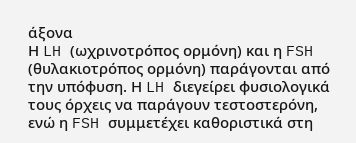άξονα
Η LH (ωχρινοτρόπος ορμόνη) και η FSH (θυλακιοτρόπος ορμόνη) παράγονται από την υπόφυση. Η LH διεγείρει φυσιολογικά τους όρχεις να παράγουν τεστοστερόνη, ενώ η FSH συμμετέχει καθοριστικά στη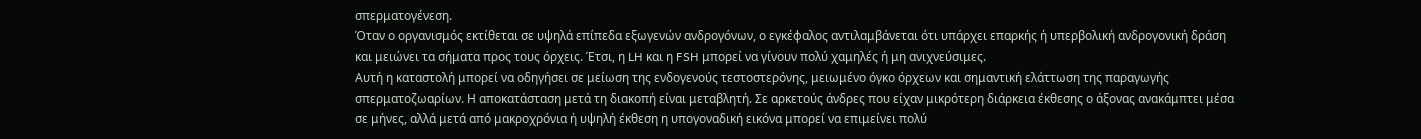σπερματογένεση.
Όταν ο οργανισμός εκτίθεται σε υψηλά επίπεδα εξωγενών ανδρογόνων, ο εγκέφαλος αντιλαμβάνεται ότι υπάρχει επαρκής ή υπερβολική ανδρογονική δράση και μειώνει τα σήματα προς τους όρχεις. Έτσι, η LH και η FSH μπορεί να γίνουν πολύ χαμηλές ή μη ανιχνεύσιμες.
Αυτή η καταστολή μπορεί να οδηγήσει σε μείωση της ενδογενούς τεστοστερόνης, μειωμένο όγκο όρχεων και σημαντική ελάττωση της παραγωγής σπερματοζωαρίων. Η αποκατάσταση μετά τη διακοπή είναι μεταβλητή. Σε αρκετούς άνδρες που είχαν μικρότερη διάρκεια έκθεσης ο άξονας ανακάμπτει μέσα σε μήνες, αλλά μετά από μακροχρόνια ή υψηλή έκθεση η υπογοναδική εικόνα μπορεί να επιμείνει πολύ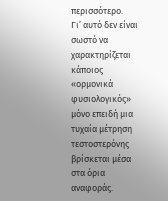περισσότερο.
Γι’ αυτό δεν είναι σωστό να χαρακτηρίζεται κάποιος «ορμονικά φυσιολογικός» μόνο επειδή μια τυχαία μέτρηση τεστοστερόνης βρίσκεται μέσα στα όρια αναφοράς.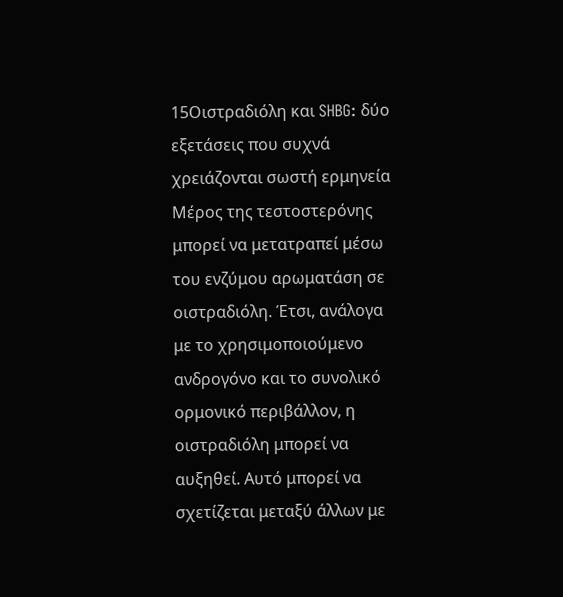15Οιστραδιόλη και SHBG: δύο εξετάσεις που συχνά χρειάζονται σωστή ερμηνεία
Μέρος της τεστοστερόνης μπορεί να μετατραπεί μέσω του ενζύμου αρωματάση σε οιστραδιόλη. Έτσι, ανάλογα με το χρησιμοποιούμενο ανδρογόνο και το συνολικό ορμονικό περιβάλλον, η οιστραδιόλη μπορεί να αυξηθεί. Αυτό μπορεί να σχετίζεται μεταξύ άλλων με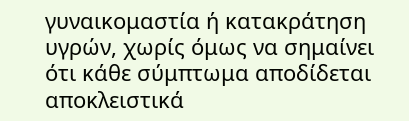γυναικομαστία ή κατακράτηση υγρών, χωρίς όμως να σημαίνει ότι κάθε σύμπτωμα αποδίδεται αποκλειστικά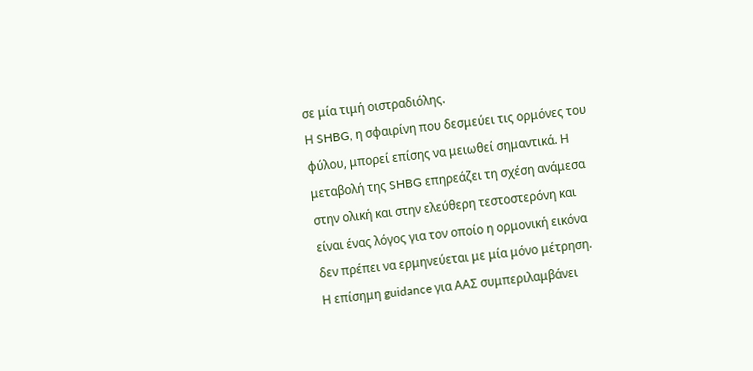σε μία τιμή οιστραδιόλης.
Η SHBG, η σφαιρίνη που δεσμεύει τις ορμόνες του φύλου, μπορεί επίσης να μειωθεί σημαντικά. Η μεταβολή της SHBG επηρεάζει τη σχέση ανάμεσα στην ολική και στην ελεύθερη τεστοστερόνη και είναι ένας λόγος για τον οποίο η ορμονική εικόνα δεν πρέπει να ερμηνεύεται με μία μόνο μέτρηση.
Η επίσημη guidance για ΑΑΣ συμπεριλαμβάνει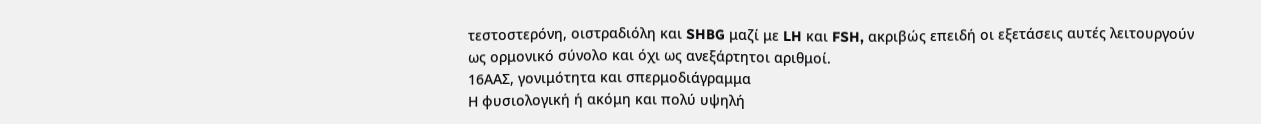τεστοστερόνη, οιστραδιόλη και SHBG μαζί με LH και FSH, ακριβώς επειδή οι εξετάσεις αυτές λειτουργούν ως ορμονικό σύνολο και όχι ως ανεξάρτητοι αριθμοί.
16ΑΑΣ, γονιμότητα και σπερμοδιάγραμμα
Η φυσιολογική ή ακόμη και πολύ υψηλή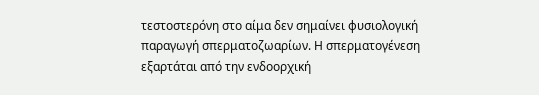τεστοστερόνη στο αίμα δεν σημαίνει φυσιολογική παραγωγή σπερματοζωαρίων. Η σπερματογένεση εξαρτάται από την ενδοορχική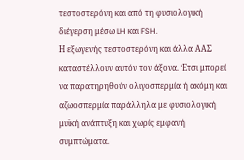τεστοστερόνη και από τη φυσιολογική διέγερση μέσω LH και FSH.
Η εξωγενής τεστοστερόνη και άλλα ΑΑΣ καταστέλλουν αυτόν τον άξονα. Έτσι μπορεί να παρατηρηθούν ολιγοσπερμία ή ακόμη και αζωοσπερμία παράλληλα με φυσιολογική μυϊκή ανάπτυξη και χωρίς εμφανή συμπτώματα.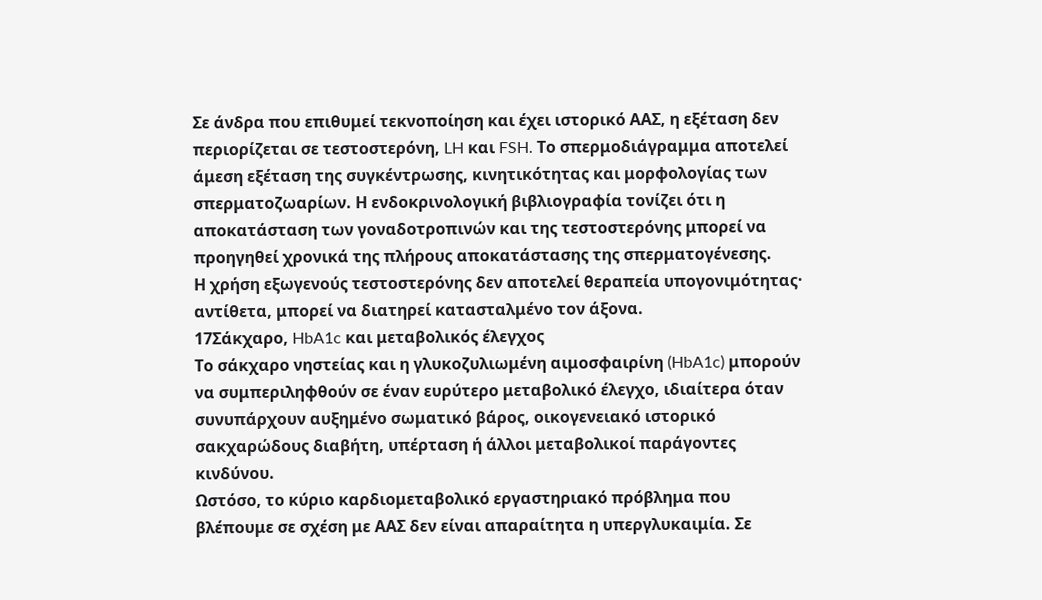Σε άνδρα που επιθυμεί τεκνοποίηση και έχει ιστορικό ΑΑΣ, η εξέταση δεν περιορίζεται σε τεστοστερόνη, LH και FSH. Το σπερμοδιάγραμμα αποτελεί άμεση εξέταση της συγκέντρωσης, κινητικότητας και μορφολογίας των σπερματοζωαρίων. Η ενδοκρινολογική βιβλιογραφία τονίζει ότι η αποκατάσταση των γοναδοτροπινών και της τεστοστερόνης μπορεί να προηγηθεί χρονικά της πλήρους αποκατάστασης της σπερματογένεσης.
Η χρήση εξωγενούς τεστοστερόνης δεν αποτελεί θεραπεία υπογονιμότητας· αντίθετα, μπορεί να διατηρεί κατασταλμένο τον άξονα.
17Σάκχαρο, HbA1c και μεταβολικός έλεγχος
Το σάκχαρο νηστείας και η γλυκοζυλιωμένη αιμοσφαιρίνη (HbA1c) μπορούν να συμπεριληφθούν σε έναν ευρύτερο μεταβολικό έλεγχο, ιδιαίτερα όταν συνυπάρχουν αυξημένο σωματικό βάρος, οικογενειακό ιστορικό σακχαρώδους διαβήτη, υπέρταση ή άλλοι μεταβολικοί παράγοντες κινδύνου.
Ωστόσο, το κύριο καρδιομεταβολικό εργαστηριακό πρόβλημα που βλέπουμε σε σχέση με ΑΑΣ δεν είναι απαραίτητα η υπεργλυκαιμία. Σε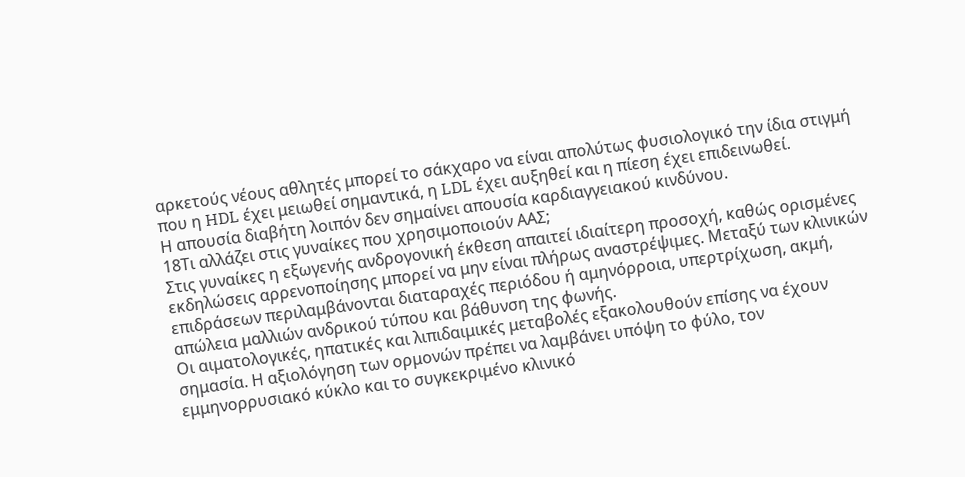αρκετούς νέους αθλητές μπορεί το σάκχαρο να είναι απολύτως φυσιολογικό την ίδια στιγμή που η HDL έχει μειωθεί σημαντικά, η LDL έχει αυξηθεί και η πίεση έχει επιδεινωθεί.
Η απουσία διαβήτη λοιπόν δεν σημαίνει απουσία καρδιαγγειακού κινδύνου.
18Τι αλλάζει στις γυναίκες που χρησιμοποιούν ΑΑΣ;
Στις γυναίκες η εξωγενής ανδρογονική έκθεση απαιτεί ιδιαίτερη προσοχή, καθώς ορισμένες εκδηλώσεις αρρενοποίησης μπορεί να μην είναι πλήρως αναστρέψιμες. Μεταξύ των κλινικών επιδράσεων περιλαμβάνονται διαταραχές περιόδου ή αμηνόρροια, υπερτρίχωση, ακμή, απώλεια μαλλιών ανδρικού τύπου και βάθυνση της φωνής.
Οι αιματολογικές, ηπατικές και λιπιδαιμικές μεταβολές εξακολουθούν επίσης να έχουν σημασία. Η αξιολόγηση των ορμονών πρέπει να λαμβάνει υπόψη το φύλο, τον εμμηνορρυσιακό κύκλο και το συγκεκριμένο κλινικό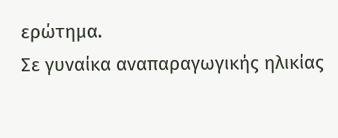ερώτημα.
Σε γυναίκα αναπαραγωγικής ηλικίας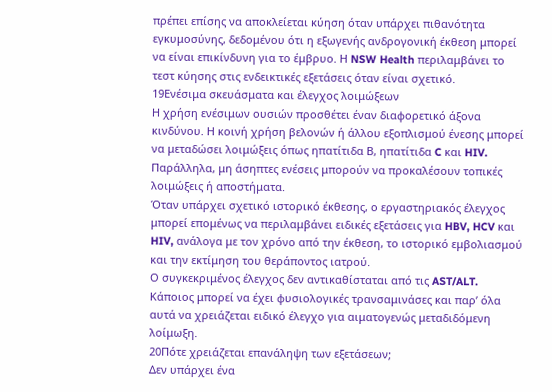πρέπει επίσης να αποκλείεται κύηση όταν υπάρχει πιθανότητα εγκυμοσύνης, δεδομένου ότι η εξωγενής ανδρογονική έκθεση μπορεί να είναι επικίνδυνη για το έμβρυο. Η NSW Health περιλαμβάνει το τεστ κύησης στις ενδεικτικές εξετάσεις όταν είναι σχετικό.
19Ενέσιμα σκευάσματα και έλεγχος λοιμώξεων
Η χρήση ενέσιμων ουσιών προσθέτει έναν διαφορετικό άξονα κινδύνου. Η κοινή χρήση βελονών ή άλλου εξοπλισμού ένεσης μπορεί να μεταδώσει λοιμώξεις όπως ηπατίτιδα Β, ηπατίτιδα C και HIV. Παράλληλα, μη άσηπτες ενέσεις μπορούν να προκαλέσουν τοπικές λοιμώξεις ή αποστήματα.
Όταν υπάρχει σχετικό ιστορικό έκθεσης, ο εργαστηριακός έλεγχος μπορεί επομένως να περιλαμβάνει ειδικές εξετάσεις για HBV, HCV και HIV, ανάλογα με τον χρόνο από την έκθεση, το ιστορικό εμβολιασμού και την εκτίμηση του θεράποντος ιατρού.
Ο συγκεκριμένος έλεγχος δεν αντικαθίσταται από τις AST/ALT. Κάποιος μπορεί να έχει φυσιολογικές τρανσαμινάσες και παρ’ όλα αυτά να χρειάζεται ειδικό έλεγχο για αιματογενώς μεταδιδόμενη λοίμωξη.
20Πότε χρειάζεται επανάληψη των εξετάσεων;
Δεν υπάρχει ένα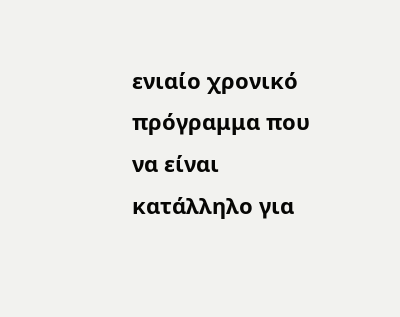ενιαίο χρονικό πρόγραμμα που να είναι κατάλληλο για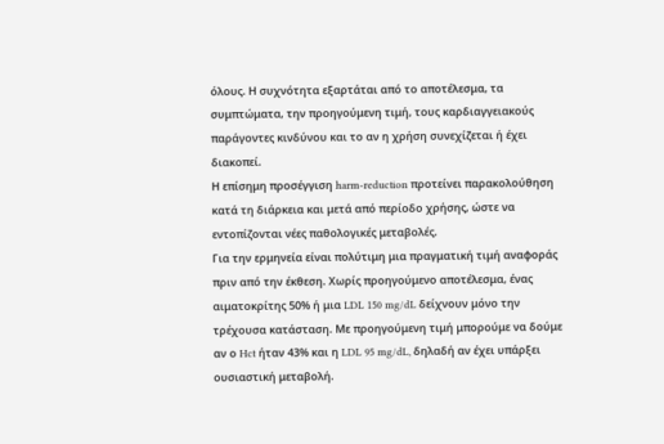όλους. Η συχνότητα εξαρτάται από το αποτέλεσμα, τα συμπτώματα, την προηγούμενη τιμή, τους καρδιαγγειακούς παράγοντες κινδύνου και το αν η χρήση συνεχίζεται ή έχει διακοπεί.
Η επίσημη προσέγγιση harm-reduction προτείνει παρακολούθηση κατά τη διάρκεια και μετά από περίοδο χρήσης, ώστε να εντοπίζονται νέες παθολογικές μεταβολές.
Για την ερμηνεία είναι πολύτιμη μια πραγματική τιμή αναφοράς πριν από την έκθεση. Χωρίς προηγούμενο αποτέλεσμα, ένας αιματοκρίτης 50% ή μια LDL 150 mg/dL δείχνουν μόνο την τρέχουσα κατάσταση. Με προηγούμενη τιμή μπορούμε να δούμε αν ο Hct ήταν 43% και η LDL 95 mg/dL, δηλαδή αν έχει υπάρξει ουσιαστική μεταβολή.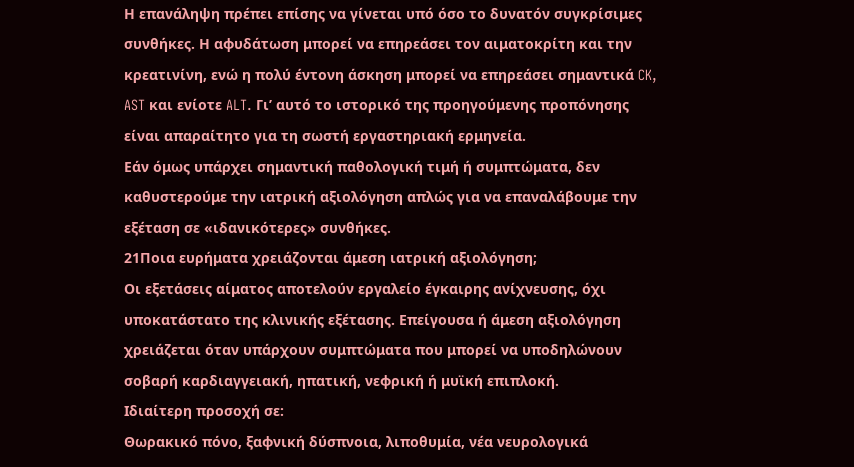Η επανάληψη πρέπει επίσης να γίνεται υπό όσο το δυνατόν συγκρίσιμες συνθήκες. Η αφυδάτωση μπορεί να επηρεάσει τον αιματοκρίτη και την κρεατινίνη, ενώ η πολύ έντονη άσκηση μπορεί να επηρεάσει σημαντικά CK, AST και ενίοτε ALT. Γι’ αυτό το ιστορικό της προηγούμενης προπόνησης είναι απαραίτητο για τη σωστή εργαστηριακή ερμηνεία.
Εάν όμως υπάρχει σημαντική παθολογική τιμή ή συμπτώματα, δεν καθυστερούμε την ιατρική αξιολόγηση απλώς για να επαναλάβουμε την εξέταση σε «ιδανικότερες» συνθήκες.
21Ποια ευρήματα χρειάζονται άμεση ιατρική αξιολόγηση;
Οι εξετάσεις αίματος αποτελούν εργαλείο έγκαιρης ανίχνευσης, όχι υποκατάστατο της κλινικής εξέτασης. Επείγουσα ή άμεση αξιολόγηση χρειάζεται όταν υπάρχουν συμπτώματα που μπορεί να υποδηλώνουν σοβαρή καρδιαγγειακή, ηπατική, νεφρική ή μυϊκή επιπλοκή.
Ιδιαίτερη προσοχή σε:
Θωρακικό πόνο, ξαφνική δύσπνοια, λιποθυμία, νέα νευρολογικά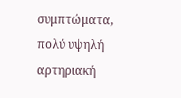συμπτώματα, πολύ υψηλή αρτηριακή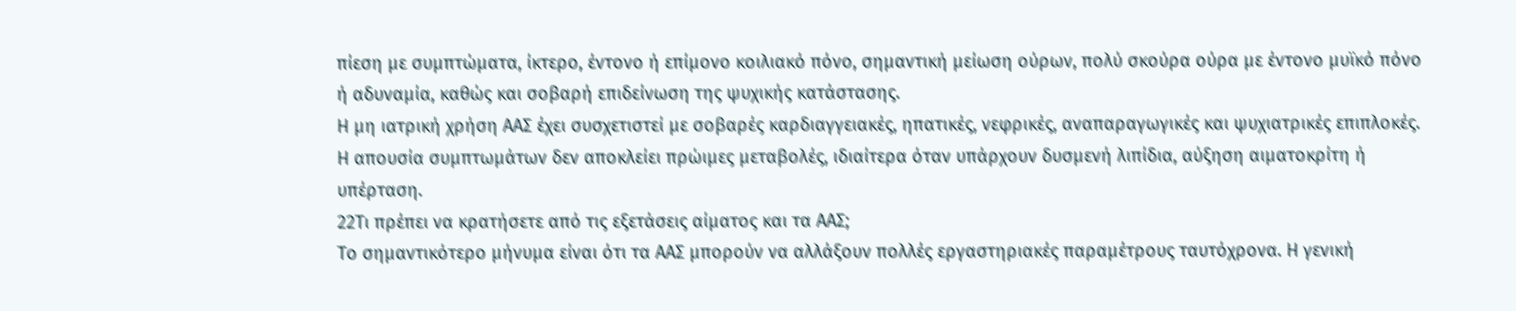πίεση με συμπτώματα, ίκτερο, έντονο ή επίμονο κοιλιακό πόνο, σημαντική μείωση ούρων, πολύ σκούρα ούρα με έντονο μυϊκό πόνο ή αδυναμία, καθώς και σοβαρή επιδείνωση της ψυχικής κατάστασης.
Η μη ιατρική χρήση ΑΑΣ έχει συσχετιστεί με σοβαρές καρδιαγγειακές, ηπατικές, νεφρικές, αναπαραγωγικές και ψυχιατρικές επιπλοκές. Η απουσία συμπτωμάτων δεν αποκλείει πρώιμες μεταβολές, ιδιαίτερα όταν υπάρχουν δυσμενή λιπίδια, αύξηση αιματοκρίτη ή υπέρταση.
22Τι πρέπει να κρατήσετε από τις εξετάσεις αίματος και τα ΑΑΣ;
Το σημαντικότερο μήνυμα είναι ότι τα ΑΑΣ μπορούν να αλλάξουν πολλές εργαστηριακές παραμέτρους ταυτόχρονα. Η γενική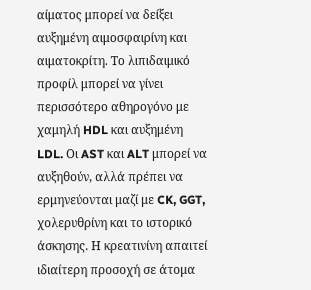αίματος μπορεί να δείξει αυξημένη αιμοσφαιρίνη και αιματοκρίτη. Το λιπιδαιμικό προφίλ μπορεί να γίνει περισσότερο αθηρογόνο με χαμηλή HDL και αυξημένη LDL. Οι AST και ALT μπορεί να αυξηθούν, αλλά πρέπει να ερμηνεύονται μαζί με CK, GGT, χολερυθρίνη και το ιστορικό άσκησης. Η κρεατινίνη απαιτεί ιδιαίτερη προσοχή σε άτομα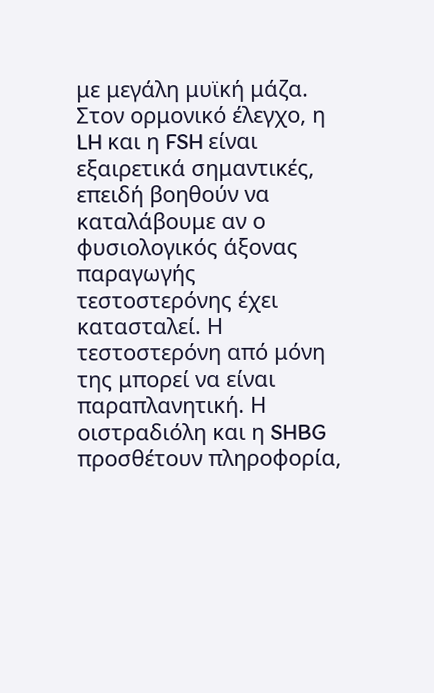με μεγάλη μυϊκή μάζα.
Στον ορμονικό έλεγχο, η LH και η FSH είναι εξαιρετικά σημαντικές, επειδή βοηθούν να καταλάβουμε αν ο φυσιολογικός άξονας παραγωγής τεστοστερόνης έχει κατασταλεί. Η τεστοστερόνη από μόνη της μπορεί να είναι παραπλανητική. Η οιστραδιόλη και η SHBG προσθέτουν πληροφορία,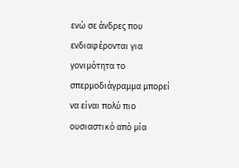ενώ σε άνδρες που ενδιαφέρονται για γονιμότητα το σπερμοδιάγραμμα μπορεί να είναι πολύ πιο ουσιαστικό από μία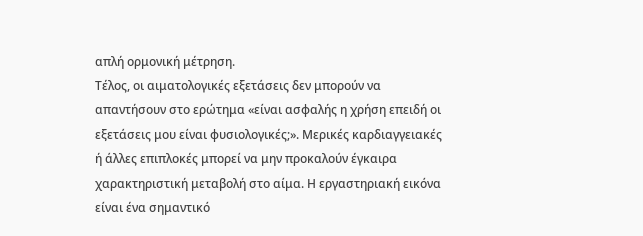απλή ορμονική μέτρηση.
Τέλος, οι αιματολογικές εξετάσεις δεν μπορούν να απαντήσουν στο ερώτημα «είναι ασφαλής η χρήση επειδή οι εξετάσεις μου είναι φυσιολογικές;». Μερικές καρδιαγγειακές ή άλλες επιπλοκές μπορεί να μην προκαλούν έγκαιρα χαρακτηριστική μεταβολή στο αίμα. Η εργαστηριακή εικόνα είναι ένα σημαντικό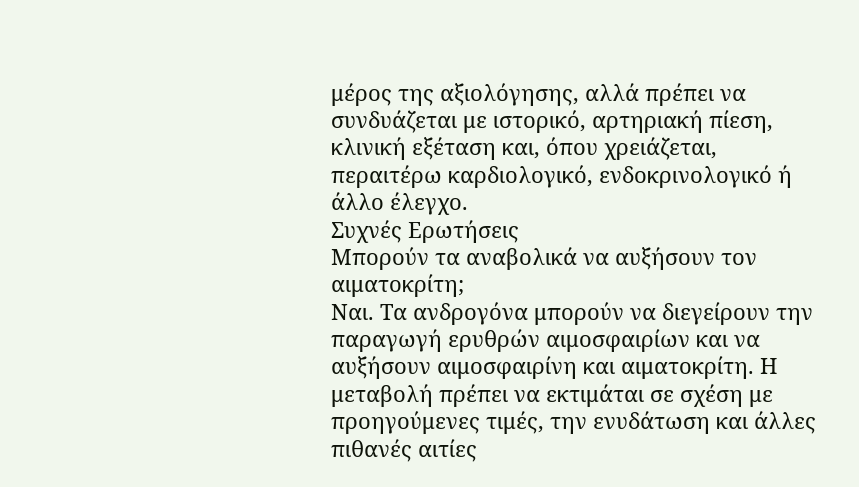μέρος της αξιολόγησης, αλλά πρέπει να συνδυάζεται με ιστορικό, αρτηριακή πίεση, κλινική εξέταση και, όπου χρειάζεται, περαιτέρω καρδιολογικό, ενδοκρινολογικό ή άλλο έλεγχο.
Συχνές Ερωτήσεις
Μπορούν τα αναβολικά να αυξήσουν τον αιματοκρίτη;
Ναι. Τα ανδρογόνα μπορούν να διεγείρουν την παραγωγή ερυθρών αιμοσφαιρίων και να αυξήσουν αιμοσφαιρίνη και αιματοκρίτη. Η μεταβολή πρέπει να εκτιμάται σε σχέση με προηγούμενες τιμές, την ενυδάτωση και άλλες πιθανές αιτίες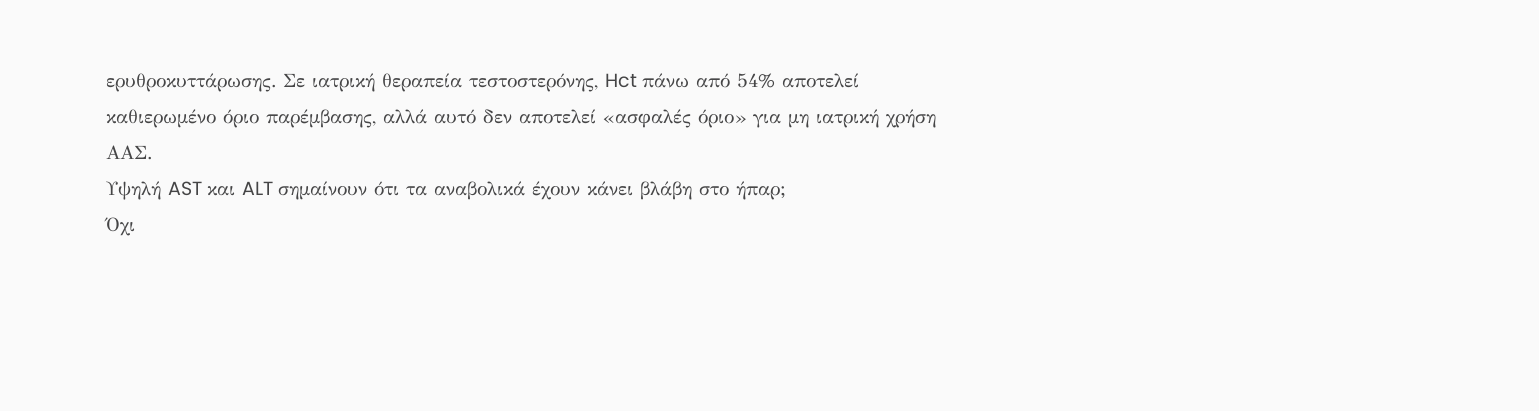ερυθροκυττάρωσης. Σε ιατρική θεραπεία τεστοστερόνης, Hct πάνω από 54% αποτελεί καθιερωμένο όριο παρέμβασης, αλλά αυτό δεν αποτελεί «ασφαλές όριο» για μη ιατρική χρήση ΑΑΣ.
Υψηλή AST και ALT σημαίνουν ότι τα αναβολικά έχουν κάνει βλάβη στο ήπαρ;
Όχι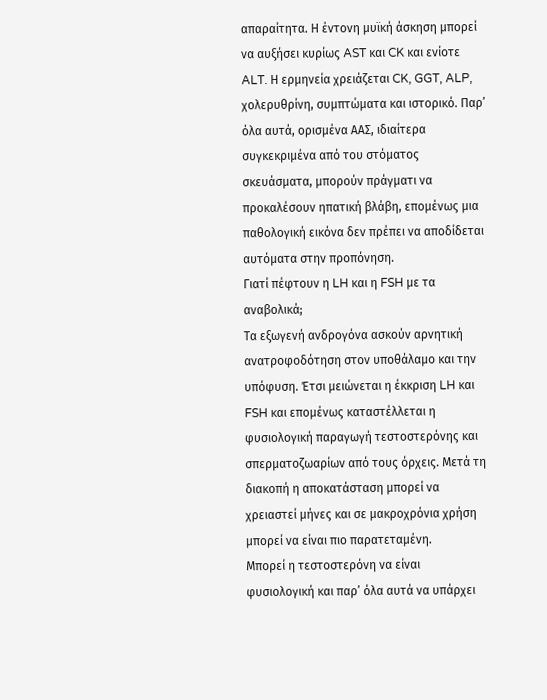απαραίτητα. Η έντονη μυϊκή άσκηση μπορεί να αυξήσει κυρίως AST και CK και ενίοτε ALT. Η ερμηνεία χρειάζεται CK, GGT, ALP, χολερυθρίνη, συμπτώματα και ιστορικό. Παρ’ όλα αυτά, ορισμένα ΑΑΣ, ιδιαίτερα συγκεκριμένα από του στόματος σκευάσματα, μπορούν πράγματι να προκαλέσουν ηπατική βλάβη, επομένως μια παθολογική εικόνα δεν πρέπει να αποδίδεται αυτόματα στην προπόνηση.
Γιατί πέφτουν η LH και η FSH με τα αναβολικά;
Τα εξωγενή ανδρογόνα ασκούν αρνητική ανατροφοδότηση στον υποθάλαμο και την υπόφυση. Έτσι μειώνεται η έκκριση LH και FSH και επομένως καταστέλλεται η φυσιολογική παραγωγή τεστοστερόνης και σπερματοζωαρίων από τους όρχεις. Μετά τη διακοπή η αποκατάσταση μπορεί να χρειαστεί μήνες και σε μακροχρόνια χρήση μπορεί να είναι πιο παρατεταμένη.
Μπορεί η τεστοστερόνη να είναι φυσιολογική και παρ’ όλα αυτά να υπάρχει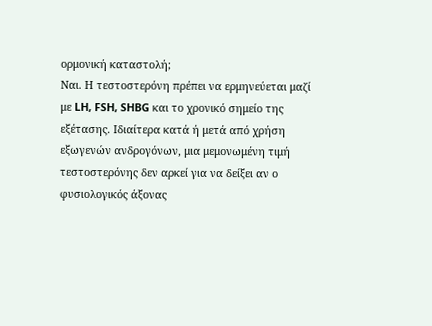ορμονική καταστολή;
Ναι. Η τεστοστερόνη πρέπει να ερμηνεύεται μαζί με LH, FSH, SHBG και το χρονικό σημείο της εξέτασης. Ιδιαίτερα κατά ή μετά από χρήση εξωγενών ανδρογόνων, μια μεμονωμένη τιμή τεστοστερόνης δεν αρκεί για να δείξει αν ο φυσιολογικός άξονας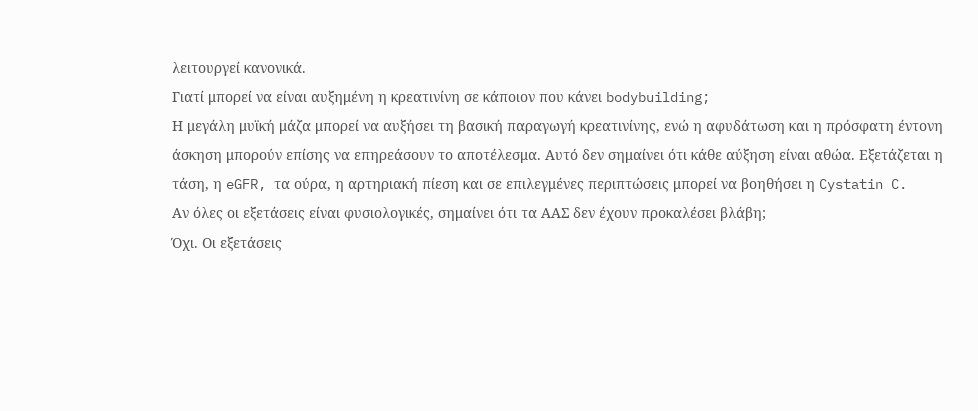λειτουργεί κανονικά.
Γιατί μπορεί να είναι αυξημένη η κρεατινίνη σε κάποιον που κάνει bodybuilding;
Η μεγάλη μυϊκή μάζα μπορεί να αυξήσει τη βασική παραγωγή κρεατινίνης, ενώ η αφυδάτωση και η πρόσφατη έντονη άσκηση μπορούν επίσης να επηρεάσουν το αποτέλεσμα. Αυτό δεν σημαίνει ότι κάθε αύξηση είναι αθώα. Εξετάζεται η τάση, η eGFR, τα ούρα, η αρτηριακή πίεση και σε επιλεγμένες περιπτώσεις μπορεί να βοηθήσει η Cystatin C.
Αν όλες οι εξετάσεις είναι φυσιολογικές, σημαίνει ότι τα ΑΑΣ δεν έχουν προκαλέσει βλάβη;
Όχι. Οι εξετάσεις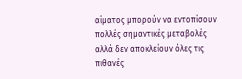αίματος μπορούν να εντοπίσουν πολλές σημαντικές μεταβολές αλλά δεν αποκλείουν όλες τις πιθανές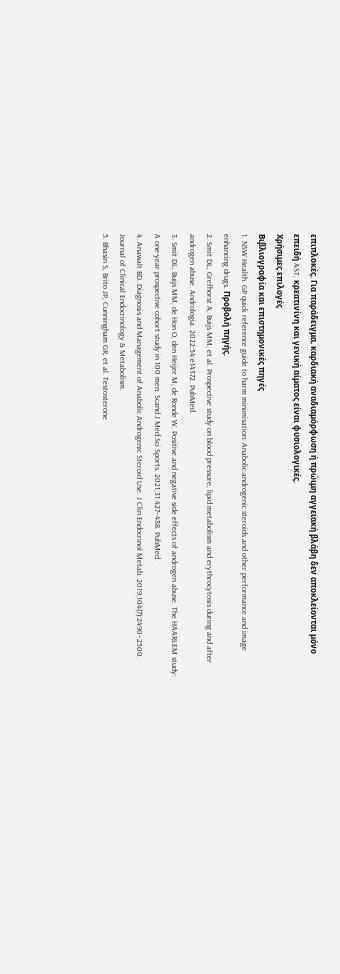επιπλοκές. Για παράδειγμα, καρδιακή αναδιαμόρφωση ή πρώιμη αγγειακή βλάβη δεν αποκλείονται μόνο επειδή AST, κρεατινίνη και γενική αίματος είναι φυσιολογικές.
Χρήσιμες επιλογές
Βιβλιογραφία και επιστημονικές πηγές
1. NSW Health. GP quick reference guide to harm minimisation: Anabolic-androgenic steroids and other performance and image enhancing drugs. Προβολή πηγής.
2. Smit DL, Grefhorst A, Buijs MM, et al. Prospective study on blood pressure, lipid metabolism and erythrocytosis during and after androgen abuse. Andrologia. 2022;54:e14372. PubMed.
3. Smit DL, Buijs MM, de Hon O, den Heijer M, de Ronde W. Positive and negative side effects of androgen abuse. The HAARLEM study: A one-year prospective cohort study in 100 men. Scand J Med Sci Sports. 2021;31:427–438. PubMed.
4. Anawalt BD. Diagnosis and Management of Anabolic Androgenic Steroid Use. J Clin Endocrinol Metab. 2019;104(7):2490–2500. Journal of Clinical Endocrinology & Metabolism.
5. Bhasin S, Brito JP, Cunningham GR, et al. Testosterone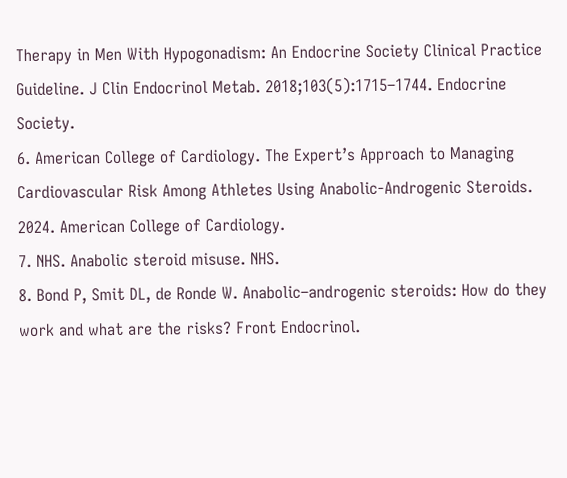Therapy in Men With Hypogonadism: An Endocrine Society Clinical Practice Guideline. J Clin Endocrinol Metab. 2018;103(5):1715–1744. Endocrine Society.
6. American College of Cardiology. The Expert’s Approach to Managing Cardiovascular Risk Among Athletes Using Anabolic-Androgenic Steroids. 2024. American College of Cardiology.
7. NHS. Anabolic steroid misuse. NHS.
8. Bond P, Smit DL, de Ronde W. Anabolic–androgenic steroids: How do they work and what are the risks? Front Endocrinol.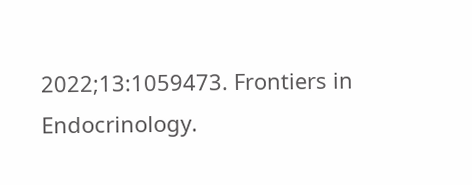2022;13:1059473. Frontiers in Endocrinology.